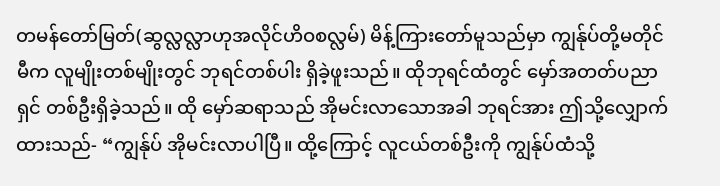တမန်တော်မြတ်(ဆွလ္လလ္လာဟုအလိုင်ဟိဝစလ္လမ်) မိန့်ကြားတော်မူသည်မှာ ကျွန်ုပ်တို့မတိုင်မီက လူမျိုးတစ်မျိုးတွင် ဘုရင်တစ်ပါး ရှိခဲ့ဖူးသည်။ ထိုဘုရင်ထံတွင် မှော်အတတ်ပညာရှင် တစ်ဦးရှိခဲ့သည်။ ထို မှော်ဆရာသည် အိုမင်းလာသောအခါ ဘုရင်အား ဤသို့လျှောက်ထားသည်- “ကျွန်ုပ် အိုမင်းလာပါပြီ။ ထို့ကြောင့် လူငယ်တစ်ဦးကို ကျွန်ုပ်ထံသို့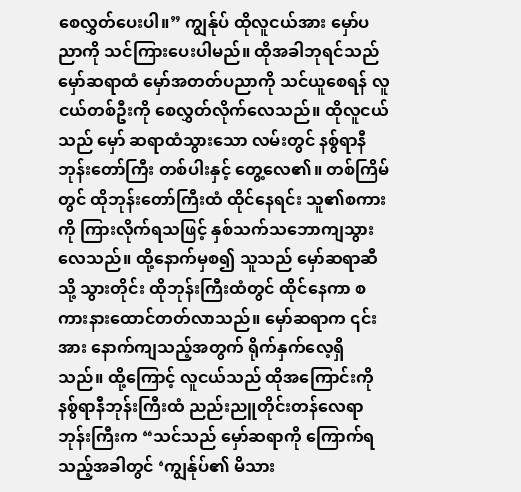စေလွှတ်ပေးပါ။” ကျွန်ုပ် ထိုလူငယ်အား မှော်ပညာကို သင်ကြားပေးပါမည်။ ထိုအခါဘုရင်သည် မှော်ဆရာထံ မှော်အတတ်ပညာကို သင်ယူစေရန် လူငယ်တစ်ဦးကို စေလွှတ်လိုက်လေသည်။ ထိုလူငယ်သည် မှော် ဆရာထံသွားသော လမ်းတွင် နစ်ွရာနီဘုန်းတော်ကြီး တစ်ပါးနှင့် တွေ့လေ၏။ တစ်ကြိမ်တွင် ထိုဘုန်းတော်ကြီးထံ ထိုင်နေရင်း သူ၏စကားကို ကြားလိုက်ရသဖြင့် နှစ်သက်သဘောကျသွားလေသည်။ ထို့နောက်မှစ၍ သူသည် မှော်ဆရာဆီသို့ သွားတိုင်း ထိုဘုန်းကြီးထံတွင် ထိုင်နေကာ စကားနားထောင်တတ်လာသည်။ မှော်ဆရာက ၎င်းအား နောက်ကျသည့်အတွက် ရိုက်နှက်လေ့ရှိသည်။ ထို့ကြောင့် လူငယ်သည် ထိုအကြောင်းကို နစ်ွရာနီဘုန်းကြီးထံ ညည်းညူတိုင်းတန်လေရာ ဘုန်းကြီးက “သင်သည် မှော်ဆရာကို ကြောက်ရသည့်အခါတွင် ‘ကျွန်ုပ်၏ မိသား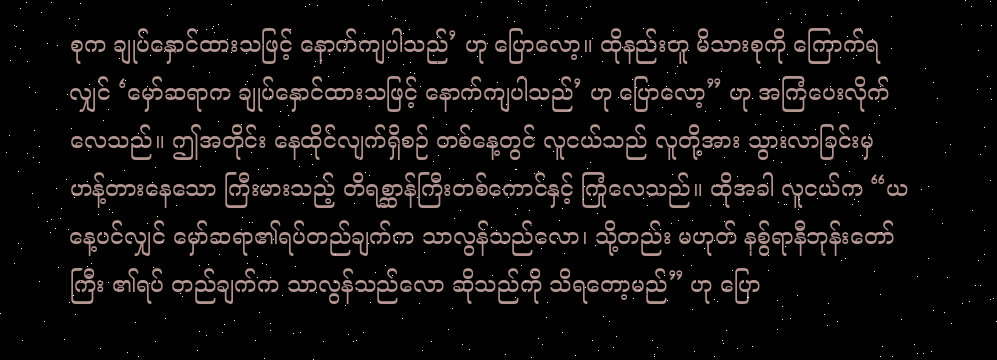စုက ချုပ်နှောင်ထားသဖြင့် နောက်ကျပါသည်’ ဟု ပြောလော့။ ထိုနည်းတူ မိသားစုကို ကြောက်ရလျှင် ‘မှော်ဆရာက ချုပ်နှောင်ထားသဖြင့် နောက်ကျပါသည်’ ဟု ပြောလော့” ဟု အကြံပေးလိုက်လေသည်။ ဤအတိုင်း နေထိုင်လျက်ရှိစဉ် တစ်နေ့တွင် လူငယ်သည် လူတို့အား သွားလာခြင်းမှ ဟန့်တားနေသော ကြီးမားသည့် တိရစ္ဆာန်ကြီးတစ်ကောင်နှင့် ကြုံလေသည်။ ထိုအခါ လူငယ်က “ယနေ့ပင်လျှင် မှော်ဆရာ၏ရပ်တည်ချက်က သာလွန်သည်လော၊ သို့တည်း မဟုတ် နစ်ွရာနီဘုန်းတော်ကြီး ၏ရပ် တည်ချက်က သာလွန်သည်လော ဆိုသည်ကို သိရတော့မည်” ဟု ပြော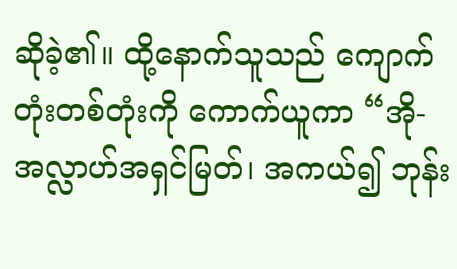ဆိုခဲ့၏။ ထို့နောက်သူသည် ကျောက်တုံးတစ်တုံးကို ကောက်ယူကာ “အို-အလ္လာဟ်အရှင်မြတ်၊ အကယ်၍ ဘုန်း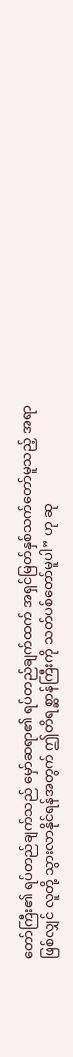တော်ကြီး၏ ရပ်တည်ချက်သည် မှော်ဆရာ၏ ရပ်တည်ချက်ထက် အရှင်မြတ်နှစ်သက်တော်မူသည့် အရာဖြစ်လျှင် လူတို့ သွားလာနိုင်ရန်အတွက် ဤတိရစ္ဆာန်ကြီးကို သတ်ပစ်တော်မူပါ” ဟု ဆု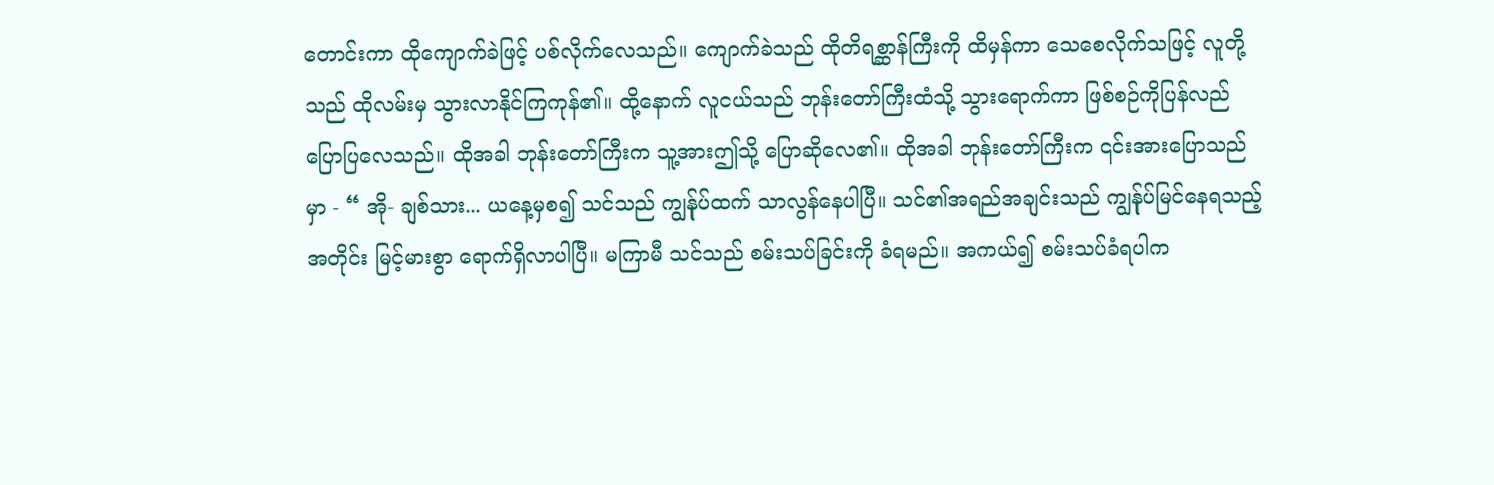တောင်းကာ ထိုကျောက်ခဲဖြင့် ပစ်လိုက်လေသည်။ ကျောက်ခဲသည် ထိုတိရစ္ဆာန်ကြီးကို ထိမှန်ကာ သေစေလိုက်သဖြင့် လူတို့သည် ထိုလမ်းမှ သွားလာနိုင်ကြကုန်၏။ ထို့နောက် လူငယ်သည် ဘုန်းတော်ကြီးထံသို့ သွားရောက်ကာ ဖြစ်စဉ်ကိုပြန်လည်ပြောပြလေသည်။ ထိုအခါ ဘုန်းတော်ကြီးက သူ့အားဤသို့ ပြောဆိုလေ၏။ ထိုအခါ ဘုန်းတော်ကြီးက ၎င်းအားပြောသည်မှာ - “ အို- ချစ်သား... ယနေ့မှစ၍ သင်သည် ကျွန်ုပ်ထက် သာလွန်နေပါပြီ။ သင်၏အရည်အချင်းသည် ကျွန်ုပ်မြင်နေရသည့်အတိုင်း မြင့်မားစွာ ရောက်ရှိလာပါပြီ။ မကြာမီ သင်သည် စမ်းသပ်ခြင်းကို ခံရမည်။ အကယ်၍ စမ်းသပ်ခံရပါက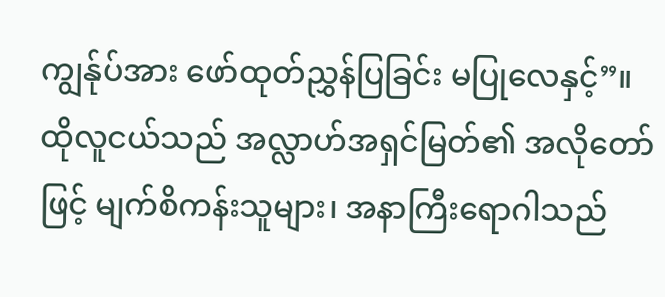ကျွန်ုပ်အား ဖော်ထုတ်ညွှန်ပြခြင်း မပြုလေနှင့်”။ ထိုလူငယ်သည် အလ္လာဟ်အရှင်မြတ်၏ အလိုတော်ဖြင့် မျက်စိကန်းသူများ၊ အနာကြီးရောဂါသည်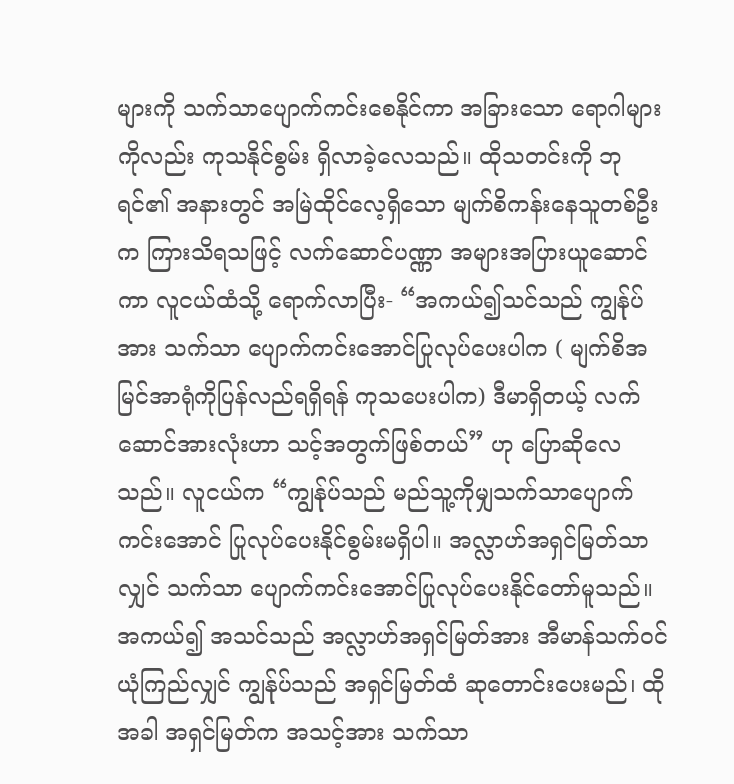များကို သက်သာပျောက်ကင်းစေနိုင်ကာ အခြားသော ရောဂါများကိုလည်း ကုသနိုင်စွမ်း ရှိလာခဲ့လေသည်။ ထိုသတင်းကို ဘုရင်၏ အနားတွင် အမြဲထိုင်လေ့ရှိသော မျက်စိကန်းနေသူတစ်ဦးက ကြားသိရသဖြင့် လက်ဆောင်ပဏ္ဏာ အများအပြားယူဆောင်ကာ လူငယ်ထံသို့ ရောက်လာပြီး- “အကယ်၍သင်သည် ကျွန်ုပ်အား သက်သာ ပျောက်ကင်းအောင်ပြုလုပ်ပေးပါက ( မျက်စိအမြင်အာရုံကိုပြန်လည်ရရှိရန် ကုသပေးပါက) ဒီမာရှိတယ့် လက်ဆောင်အားလုံးဟာ သင့်အတွက်ဖြစ်တယ်” ဟု ပြောဆိုလေသည်။ လူငယ်က “ကျွန်ုပ်သည် မည်သူ့ကိုမျှသက်သာပျောက်ကင်းအောင် ပြုလုပ်ပေးနိုင်စွမ်းမရှိပါ။ အလ္လာဟ်အရှင်မြတ်သာလျှင် သက်သာ ပျောက်ကင်းအောင်ပြုလုပ်ပေးနိုင်တော်မူသည်။ အကယ်၍ အသင်သည် အလ္လာဟ်အရှင်မြတ်အား အီမာန်သက်ဝင်ယုံကြည်လျှင် ကျွန်ုပ်သည် အရှင်မြတ်ထံ ဆုတောင်းပေးမည်၊ ထိုအခါ အရှင်မြတ်က အသင့်အား သက်သာ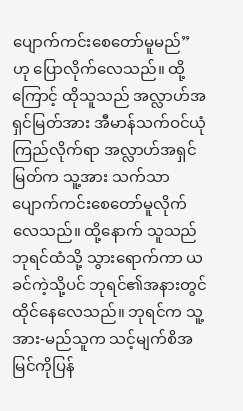ပျောက်ကင်းစေတော်မူမည်” ဟု ပြောလိုက်လေသည်။ ထို့ကြောင့် ထိုသူသည် အလ္လာဟ်အရှင်မြတ်အား အီမာန်သက်ဝင်ယုံကြည်လိုက်ရာ အလ္လာဟ်အရှင်မြတ်က သူ့အား သက်သာပျောက်ကင်းစေတော်မူလိုက်လေသည်။ ထို့နောက် သူသည် ဘုရင်ထံသို့ သွားရောက်ကာ ယခင်ကဲ့သို့ပင် ဘုရင်၏အနားတွင် ထိုင်နေလေသည်။ ဘုရင်က သူ့အား-မည်သူက သင့်မျက်စိအမြင်ကိုပြန်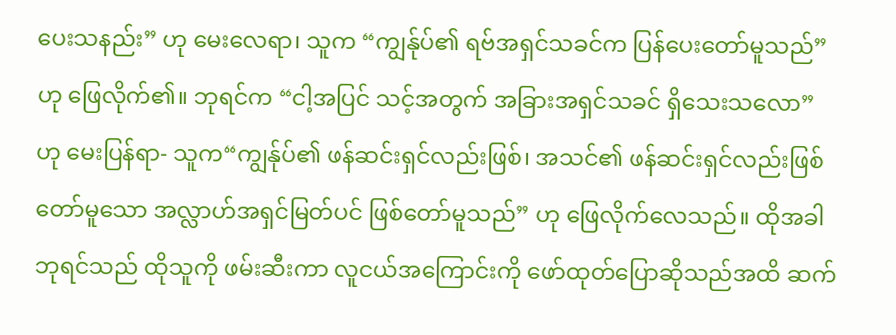ပေးသနည်း” ဟု မေးလေရာ၊ သူက “ကျွန်ုပ်၏ ရဗ်အရှင်သခင်က ပြန်ပေးတော်မူသည်” ဟု ဖြေလိုက်၏။ ဘုရင်က “ငါ့အပြင် သင့်အတွက် အခြားအရှင်သခင် ရှိသေးသလော” ဟု မေးပြန်ရာ- သူက“ကျွန်ုပ်၏ ဖန်ဆင်းရှင်လည်းဖြစ်၊ အသင်၏ ဖန်ဆင်းရှင်လည်းဖြစ်တော်မူသော အလ္လာဟ်အရှင်မြတ်ပင် ဖြစ်တော်မူသည်” ဟု ဖြေလိုက်လေသည်။ ထိုအခါဘုရင်သည် ထိုသူကို ဖမ်းဆီးကာ လူငယ်အကြောင်းကို ဖော်ထုတ်ပြောဆိုသည်အထိ ဆက်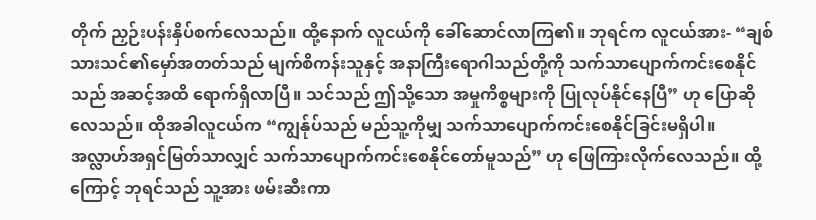တိုက် ညှဉ်းပန်းနှိပ်စက်လေသည်။ ထို့နောက် လူငယ်ကို ခေါ်ဆောင်လာကြ၏။ ဘုရင်က လူငယ်အား- “ချစ်သားသင်၏မှော်အတတ်သည် မျက်စိကန်းသူနှင့် အနာကြီးရောဂါသည်တို့ကို သက်သာပျောက်ကင်းစေနိုင်သည် အဆင့်အထိ ရောက်ရှိလာပြီ။ သင်သည် ဤသို့သော အမှုကိစ္စများကို ပြုလုပ်နိုင်နေပြီ” ဟု ပြောဆိုလေသည်။ ထိုအခါလူငယ်က “ကျွန်ုပ်သည် မည်သူ့ကိုမျှ သက်သာပျောက်ကင်းစေနိုင်ခြင်းမရှိပါ။ အလ္လာဟ်အရှင်မြတ်သာလျှင် သက်သာပျောက်ကင်းစေနိုင်တော်မူသည်” ဟု ဖြေကြားလိုက်လေသည်။ ထို့ကြောင့် ဘုရင်သည် သူ့အား ဖမ်းဆီးကာ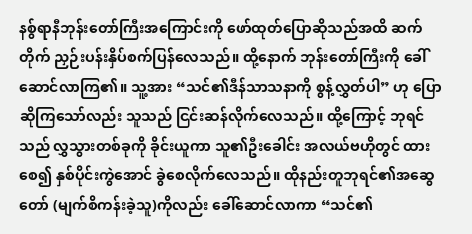နစ်ွရာနီဘုန်းတော်ကြီးအကြောင်းကို ဖော်ထုတ်ပြောဆိုသည်အထိ ဆက်တိုက် ညှဉ်းပန်းနှိပ်စက်ပြန်လေသည်။ ထို့နောက် ဘုန်းတော်ကြီးကို ခေါ်ဆောင်လာကြ၏။ သူ့အား “သင်၏ဒီန်သာသနာကို စွန့်လွှတ်ပါ” ဟု ပြောဆိုကြသော်လည်း သူသည် ငြင်းဆန်လိုက်လေသည်။ ထို့ကြောင့် ဘုရင်သည် လွှသွားတစ်ခုကို ခိုင်းယူကာ သူ၏ဦးခေါင်း အလယ်ဗဟိုတွင် ထားစေ၍ နှစ်ပိုင်းကွဲအောင် ခွဲစေလိုက်လေသည်။ ထိုနည်းတူဘုရင်၏အဆွေတော် (မျက်စိကန်းခဲ့သူ)ကိုလည်း ခေါ်ဆောင်လာကာ “သင်၏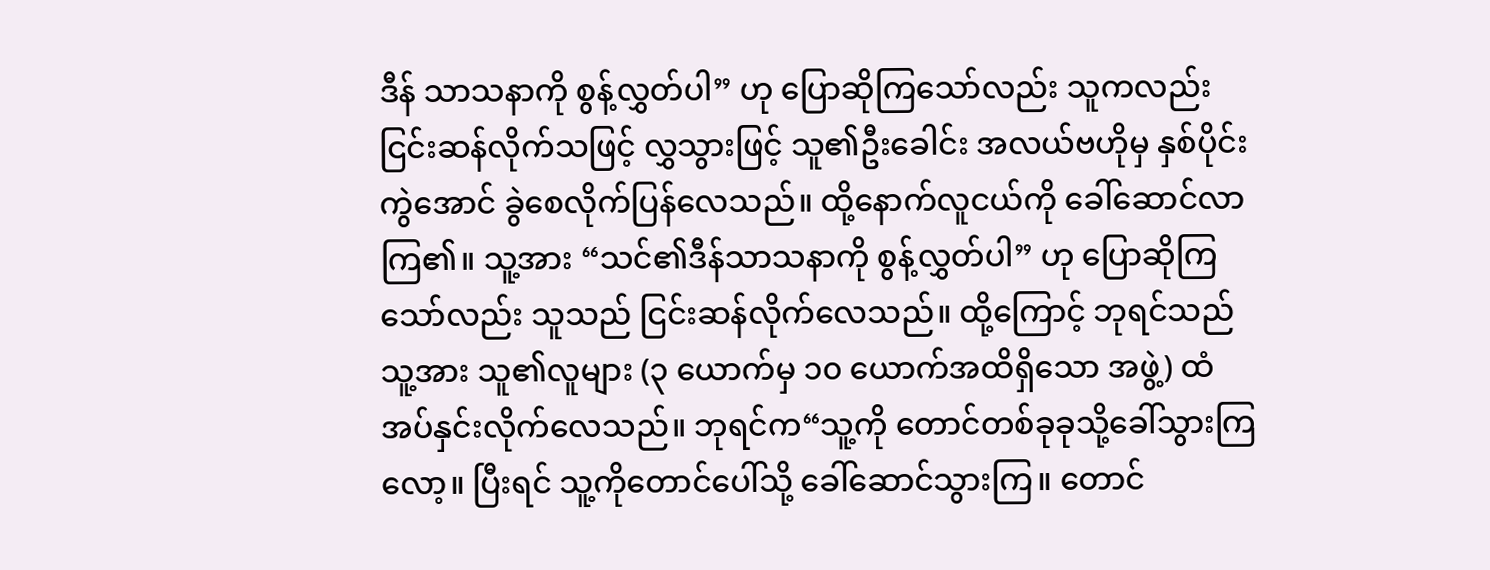ဒီန် သာသနာကို စွန့်လွှတ်ပါ” ဟု ပြောဆိုကြသော်လည်း သူကလည်း ငြင်းဆန်လိုက်သဖြင့် လွှသွားဖြင့် သူ၏ဦးခေါင်း အလယ်ဗဟိုမှ နှစ်ပိုင်းကွဲအောင် ခွဲစေလိုက်ပြန်လေသည်။ ထို့နောက်လူငယ်ကို ခေါ်ဆောင်လာကြ၏။ သူ့အား “သင်၏ဒီန်သာသနာကို စွန့်လွှတ်ပါ” ဟု ပြောဆိုကြသော်လည်း သူသည် ငြင်းဆန်လိုက်လေသည်။ ထို့ကြောင့် ဘုရင်သည် သူ့အား သူ၏လူများ (၃ ယောက်မှ ၁၀ ယောက်အထိရှိသော အဖွဲ့) ထံ အပ်နှင်းလိုက်လေသည်။ ဘုရင်က“သူ့ကို တောင်တစ်ခုခုသို့ခေါ်သွားကြလော့။ ပြီးရင် သူ့ကိုတောင်ပေါ်သို့ ခေါ်ဆောင်သွားကြ။ တောင်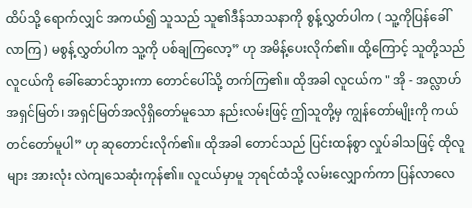ထိပ်သို့ ရောက်လျှင် အကယ်၍ သူသည် သူ၏ဒီန်သာသနာကို စွန့်လွှတ်ပါက ( သူ့ကိုပြန်ခေါ်လာကြ ) မစွန့်လွှတ်ပါက သူ့ကို ပစ်ချကြလော့” ဟု အမိန့်ပေးလိုက်၏။ ထို့ကြောင့် သူတို့သည် လူငယ်ကို ခေါ်ဆောင်သွားကာ တောင်ပေါ်သို့ တက်ကြ၏။ ထိုအခါ လူငယ်က " အို - အလ္လာဟ်အရှင်မြတ်၊ အရှင်မြတ်အလိုရှိတော်မူသော နည်းလမ်းဖြင့် ဤသူတို့မှ ကျွန်တော်မျိုးကို ကယ်တင်တော်မူပါ” ဟု ဆုတောင်းလိုက်၏။ ထိုအခါ တောင်သည် ပြင်းထန်စွာ လှုပ်ခါသဖြင့် ထိုလူများ အားလုံး လဲကျသေဆုံးကုန်၏။ လူငယ်မှာမူ ဘုရင်ထံသို့ လမ်းလျှောက်ကာ ပြန်လာလေ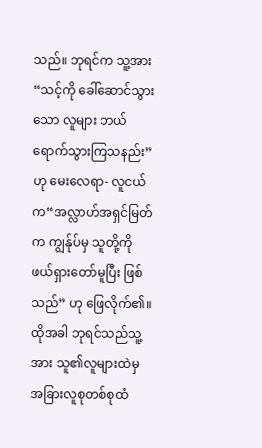သည်။ ဘုရင်က သူ့အား“သင့်ကို ခေါ်ဆောင်သွားသော လူများ ဘယ်ရောက်သွားကြသနည်း” ဟု မေးလေရာ- လူငယ်က“အလ္လာဟ်အရှင်မြတ်က ကျွန်ုပ်မှ သူတို့ကို ဖယ်ရှားတော်မူပြီး ဖြစ်သည်” ဟု ဖြေလိုက်၏။ ထိုအခါ ဘုရင်သည်သူ့အား သူ၏လူများထဲမှ အခြားလူစုတစ်စုထံ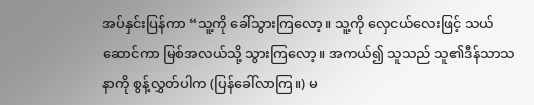အပ်နှင်းပြန်ကာ “သူ့ကို ခေါ်သွားကြလော့။ သူ့ကို လှေငယ်လေးဖြင့် သယ်ဆောင်ကာ မြစ်အလယ်သို့ သွားကြလော့။ အကယ်၍ သူသည် သူ၏ဒီန်သာသနာကို စွန့်လွှတ်ပါက (ပြန်ခေါ်လာကြ။) မ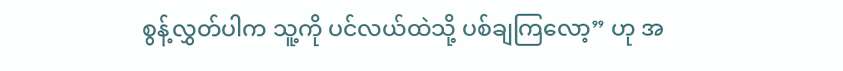စွန့်လွှတ်ပါက သူ့ကို ပင်လယ်ထဲသို့ ပစ်ချကြလော့” ဟု အ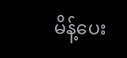မိန့်ပေး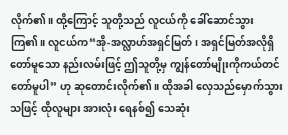လိုက်၏။ ထို့ကြောင့် သူတို့သည် လူငယ်ကို ခေါ်ဆောင်သွားကြ၏။ လူငယ်က“အို-အလ္လာဟ်အရှင်မြတ်၊ အရှင်မြတ်အလိုရှိတော်မူသော နည်းလမ်းဖြင့် ဤသူတို့မှ ကျွန်တော်မျိုးကိုကယ်တင်တော်မူပါ” ဟု ဆုတောင်းလိုက်၏။ ထိုအခါ လှေသည်မှောက်သွားသဖြင့် ထိုလူများ အားလုံး ရေနစ်၍ သေဆုံး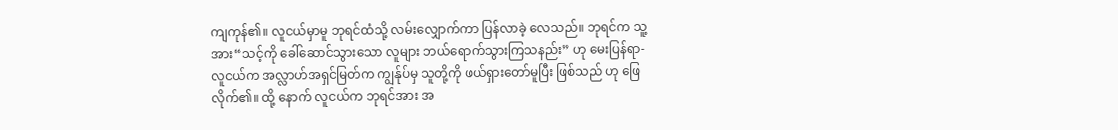ကျကုန်၏။ လူငယ်မှာမူ ဘုရင်ထံသို့ လမ်းလျှောက်ကာ ပြန်လာခဲ့ လေသည်။ ဘုရင်က သူ့အား“သင့်ကို ခေါ်ဆောင်သွားသော လူများ ဘယ်ရောက်သွားကြသနည်း” ဟု မေးပြန်ရာ- လူငယ်က အလ္လာဟ်အရှင်မြတ်က ကျွန်ုပ်မှ သူတို့ကို ဖယ်ရှားတော်မူပြီး ဖြစ်သည် ဟု ဖြေလိုက်၏။ ထို့ နောက် လူငယ်က ဘုရင်အား အ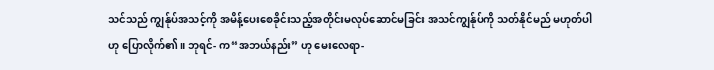သင်သည် ကျွန်ုပ်အသင့်ကို အမိန့်ပေးစေခိုင်းသည့်အတိုင်းမလုပ်ဆောင်မခြင်း အသင်ကျွန်ုပ်ကို သတ်နိုင်မည် မဟုတ်ပါဟု ပြောလိုက်၏။ ဘုရင်- က“အဘယ်နည်း” ဟု မေးလေရာ-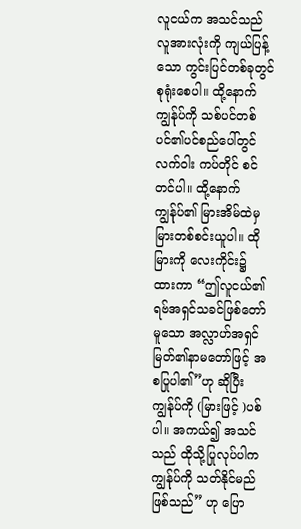လူငယ်က အသင်သည် လူအားလုံးကို ကျယ်ပြန့်သော ကွင်းပြင်တစ်ခုတွင် စုရုံးစေပါ။ ထို့နောက် ကျွန်ုပ်ကို သစ်ပင်တစ်ပင်၏ပင်စည်ပေါ်တွင် လက်ဝါး ကပ်တိုင် စင်တင်ပါ။ ထို့နောက် ကျွန်ုပ်၏ မြားအိမ်ထဲမှ မြားတစ်စင်းယူပါ။ ထိုမြားကို လေးကိုင်း၌ ထားကာ “ဤလူငယ်၏ ရဗ်အရှင်သခင်ဖြစ်တော်မူသော အလ္လာဟ်အရှင်မြတ်၏နာမတော်ဖြင့် အစပြုပါ၏”ဟု ဆိုပြီး ကျွန်ုပ်ကို (မြားဖြင့် )ပစ်ပါ။ အကယ်၍ အသင်သည် ထိုသို့ပြုလုပ်ပါက ကျွန်ုပ်ကို သတ်နိုင်မည် ဖြစ်သည်” ဟု ပြော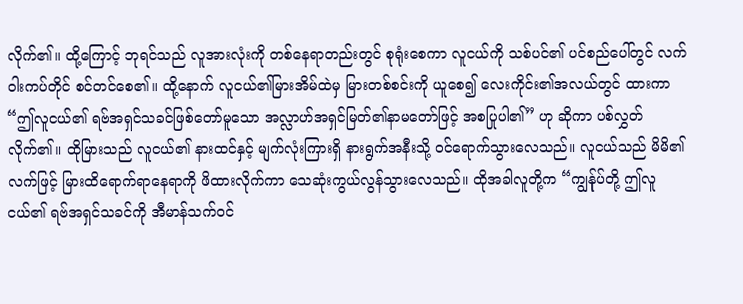လိုက်၏။ ထို့ကြောင့် ဘုရင်သည် လူအားလုံးကို တစ်နေရာတည်းတွင် စုရုံးစေကာ လူငယ်ကို သစ်ပင်၏ ပင်စည်ပေါ်တွင် လက်ဝါးကပ်တိုင် စင်တင်စေ၏။ ထို့နောက် လူငယ်၏မြားအိမ်ထဲမှ မြားတစ်စင်းကို ယူစေ၍ လေးကိုင်း၏အလယ်တွင် ထားကာ “ဤလူငယ်၏ ရဗ်အရှင်သခင်ဖြစ်တော်မူသော အလ္လာဟ်အရှင်မြတ်၏နာမတော်ဖြင့် အစပြုပါ၏” ဟု ဆိုကာ ပစ်လွှတ်လိုက်၏။ ထိုမြားသည် လူငယ်၏ နားထင်နှင့် မျက်လုံးကြားရှိ နားရွက်အနီးသို့ ဝင်ရောက်သွားလေသည်။ လူငယ်သည် မိမိ၏လက်ဖြင့် မြားထိရောက်ရာနေရာကို ဖိထားလိုက်ကာ သေဆုံးကွယ်လွန်သွားလေသည်။ ထိုအခါလူတို့က “ကျွန်ုပ်တို့ ဤလူငယ်၏ ရဗ်အရှင်သခင်ကို အီမာန်သက်ဝင်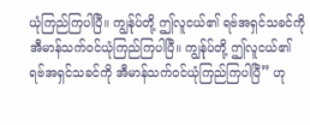ယုံကြည်ကြပါပြီ။ ကျွန်ုပ်တို့ ဤလူငယ်၏ ရဗ်အရှင်သခင်ကို အီမာန်သက်ဝင်ယုံကြည်ကြပါပြီ။ ကျွန်ုပ်တို့ ဤလူငယ်၏ ရဗ်အရှင်သခင်ကို အီမာန်သက်ဝင်ယုံကြည်ကြပါပြီ” ဟု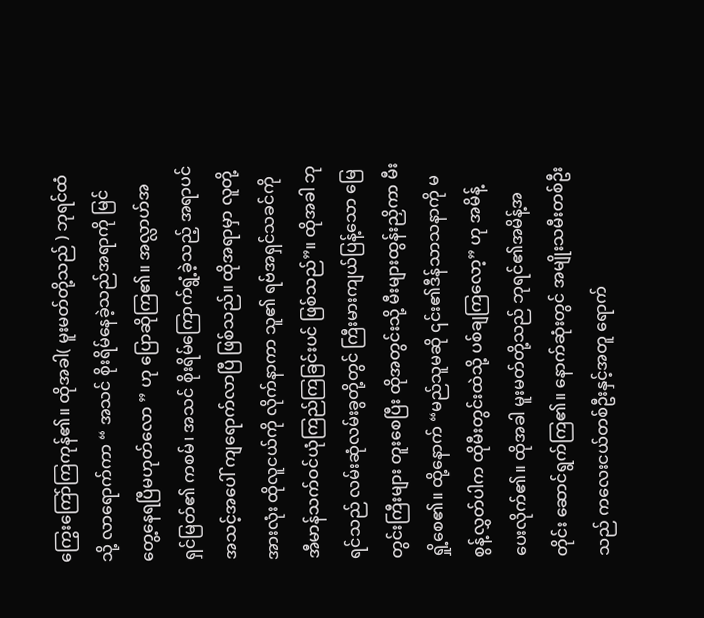ကြွေးကြော်ကြကုန်၏။ ထိုအခါ( မူးမတ်တို့သည် ) ဘုရင်ထံသို့ လာရောက်ကာ “ အသင် စိုးရိမ်နေခဲ့သည်အရာကို မြင်တွေ့နေရပြီမဟုတ်လော ” ဟု ပြောဆိုကြ၏။ အလ္လာဟ်အရှင်မြတ်၏ ကစမ်၊ အသင် စိုးရိမ်ကြောက်ရွံ့ခဲ့သည့် အရာပင် အသင့်အပေါ် ကျရောက်လာပြီ ဖြစ်သည်။ ထိုအရာမှာ လူတို့အားလုံး ထိုလူငယ်ကို လိုက်နာကာ သူ၏ ရဗ်အရှင်သခင်ကို အီမာန်သက်ဝင်ယုံကြည်ကြခြင်းပင် ဖြစ်သည်”။ ထိုအခါ ဘုရင်သည် လမ်းဆုံလမ်းခွတို့တွင် ကြီးမားကျယ်ပြန့်သော မြေတွင်းကြီးများ တူးစေပြီး ထိုအတွင်းသို့ မီးများထွန်းညှိကာ မီးရှို့စေ၏။ ထို့နောက် “မည်သူမဆို ၎င်း၏ဒီန်သာသနာကို မစွန့်လွှတ်ပါက ထိုမီးတွင်းထဲသို့ ပစ်ချကြလော့” ဟု အမိန့်ပေးလိုက်၏။ ထိုအခါ မူးမတ်တို့သည် ဘုရင်၏အမိန့်အတိုင်း ဆောင်ရွက်ကြ၏။ နောက်ဆုံးတွင် အမျိုးသမီးတစ်ဦးသည် ကလေးငယ်တစ်ဦးနှင့်အတူ ရောက်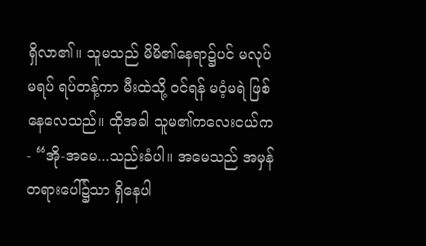ရှိလာ၏။ သူမသည် မိမိ၏နေရာ၌ပင် မလုပ်မရပ် ရပ်တန့်ကာ မီးထဲသို့ ဝင်ရန် မဝံ့မရဲ ဖြစ်နေလေသည်။ ထိုအခါ သူမ၏ကလေးငယ်က- “အို-အမေ...သည်းခံပါ။ အမေသည် အမှန်တရားပေါ်၌သာ ရှိနေပါ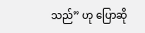သည်” ဟု ပြောဆို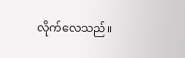လိုက်လေသည်။